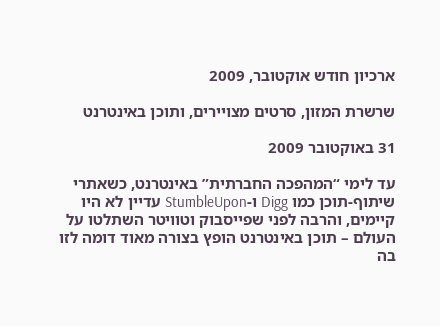ארכיון חודש אוקטובר, 2009

שרשרת המזון, סרטים מצויירים, ותוכן באינטרנט

31 באוקטובר 2009

עד לימי “המהפכה החברתית” באינטרנט, כשאתרי שיתוף-תוכן כמו Digg ו-StumbleUpon עדיין לא היו קיימים, והרבה לפני שפייסבוק וטוויטר השתלטו על העולם – תוכן באינטרנט הופץ בצורה מאוד דומה לזו בה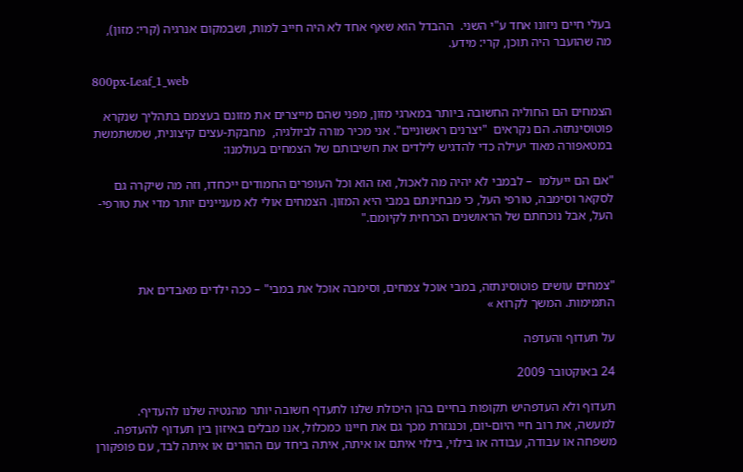בעלי חיים ניזונו אחד ע"י השני.  ההבדל הוא שאף אחד לא היה חייב למות, ושבמקום אנרגיה (קרי: מזון), מה שהועבר היה תוכן, קרי: מידע.

800px-Leaf_1_web

הצמחים הם החוליה החשובה ביותר במארגי מזון, מפני שהם מייצרים את מזונם בעצמם בתהליך שנקרא פוטוסינתזה. הם נקראים  "יצרנים ראשוניים". אני מכיר מורה לביולגיה,  מחבקת-עצים קיצונית, שמשתמשת במטאפורה מאוד יעילה כדי להדגיש לילדים את חשיבותם של הצמחים בעולמנו:

"אם הם ייעלמו  – לבמבי לא יהיה מה לאכול, ואז הוא וכל העופרים החמודים ייכחדו, וזה מה שיקרה גם לסקאר וסימבה, טורפי העל, כי מבחינתם במבי היא המזון. הצמחים אולי לא מעניינים יותר מדי את טורפי-העל, אבל נוכחתם של הראושנים הכרחית לקיומם."



"צמחים עושים פוטוסינתזה, במבי אוכל צמחים, וסימבה אוכל את במבי" – ככה ילדים מאבדים את התמימות. המשך לקרוא »

על תעדוף והעדפה

24 באוקטובר 2009

תעדוף ולא העדפהיש תקופות בחיים בהן היכולת שלנו לתעדף חשובה יותר מהנטיה שלנו להעדיף. למעשה, את רוב חיי היום-יום, וכנגזרת מכך גם את חיינו כמכלול, אנו מבלים באיזון בין תעדוף להעדפה. משפחה או עבודה, עבודה או בילוי, בילוי איתם או איתה, איתה ביחד עם ההורים או איתה לבד, עם פופקורן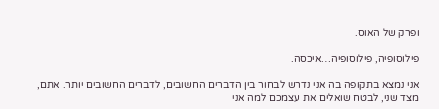ופרק של האוס.

פילוסופיה, פילוסופיה…איכסה.

אני נמצא בתקופה בה אני נדרש לבחור בין הדברים החשובים, לדברים החשובים יותר. אתם, מצד שני, לבטח שואלים את עצמכם למה אני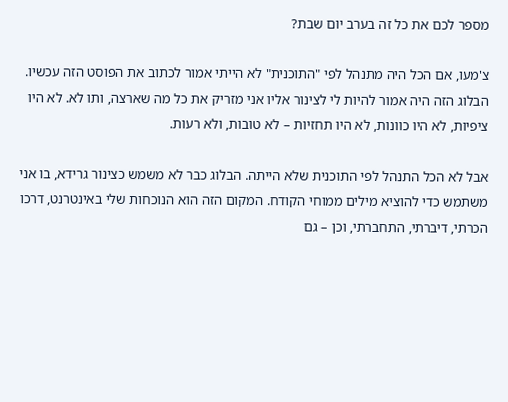מספר לכם את כל זה בערב יום שבת?

צ'מעו, אם הכל היה מתנהל לפי "התוכנית" לא הייתי אמור לכתוב את הפוסט הזה עכשיו. הבלוג הזה היה אמור להיות לי לצינור אליו אני מזריק את כל מה שארצה, ותו לא. לא היו ציפיות, לא היו כוונות, לא היו תחזיות – לא טובות, ולא רעות.

אבל לא הכל התנהל לפי התוכנית שלא הייתה. הבלוג כבר לא משמש כצינור גרידא, בו אני משתמש כדי להוציא מילים ממוחי הקודח. המקום הזה הוא הנוכחות שלי באינטרנט, דרכו הכרתי, דיברתי, התחברתי, וכן – גם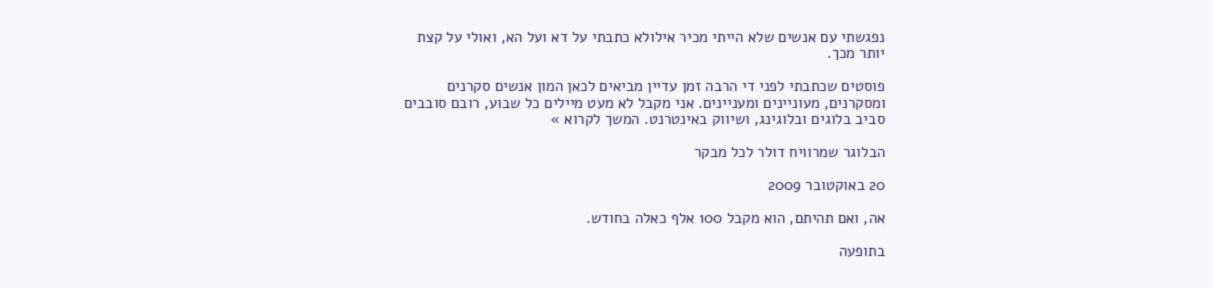נפגשתי עם אנשים שלא הייתי מכיר אילולא כתבתי על דא ועל הא, ואולי על קצת יותר מכך.

פוסטים שכתבתי לפני די הרבה זמן עדיין מביאים לכאן המון אנשים סקרנים ומסקרנים, מעוניינים ומעניינים. אני מקבל לא מעט מיילים כל שבוע, רובם סובבים סביב בלוגים ובלוגינג, ושיווק באינטרנט. המשך לקרוא »

הבלוגר שמרוויח דולר לכל מבקר

20 באוקטובר 2009

אה, ואם תהיתם, הוא מקבל 100 אלף כאלה בחודש.

בתופעה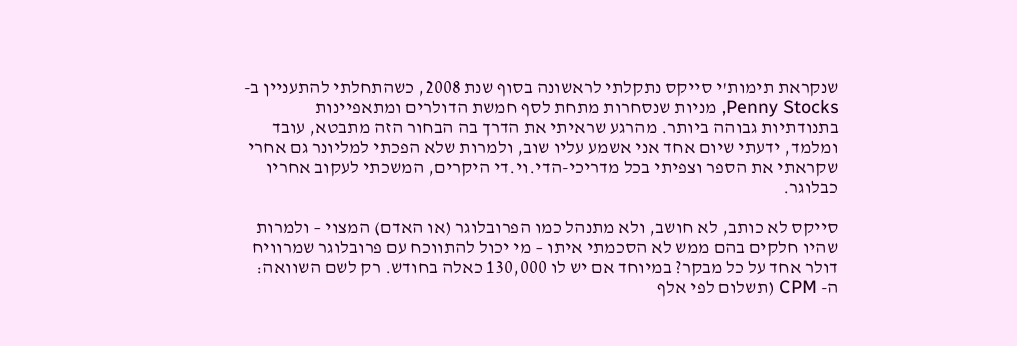שנקראת תימות'י סייקס נתקלתי לראשונה בסוף שנת 2008, כשהתחלתי להתעניין ב-Penny Stocks, מניות שנסחרות מתחת לסף חמשת הדולרים ומתאפיינות בתנודתיות גבוהה ביותר. מהרגע שראיתי את הדרך בה הבחור הזה מתבטא, עובד ומלמד, ידעתי שיום אחד אני אשמע עליו שוב, ולמרות שלא הפכתי למליונר גם אחרי שקראתי את הספר וצפיתי בכל מדריכי-הדי.וי.די היקרים, המשכתי לעקוב אחריו כבלוגר.

סייקס לא כותב, לא חושב, ולא מתנהל כמו הפרובלוגר (או האדם) המצוי – ולמרות שהיו חלקים בהם ממש לא הסכמתי איתו – מי יכול להתווכח עם פרובלוגר שמרוויח דולר אחד על כל מבקר? במיוחד אם יש לו 130,000 כאלה בחודש. רק לשם השוואה: ה- CPM (תשלום לפי אלף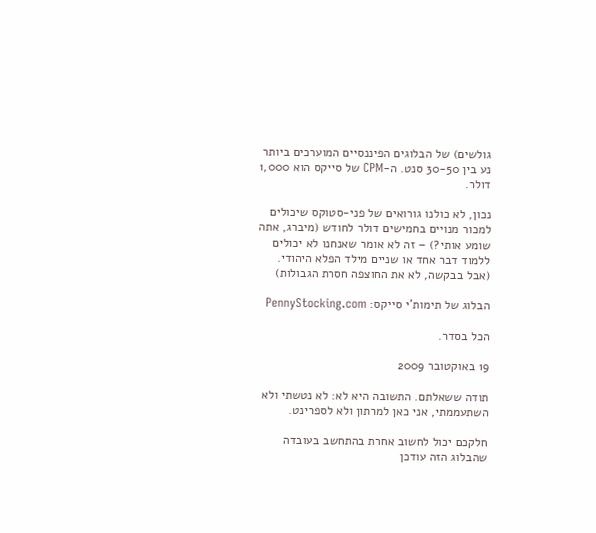גולשים) של הבלוגים הפיננסיים המוערכים ביותר נע בין 30-50 סנט. ה-CPM של סייקס הוא 1,000 דולר.

נכון, לא כולנו גורואים של פני-סטוקס שיכולים למכור מנויים בחמישים דולר לחודש (מיברג, אתה שומע אותי?) – זה לא אומר שאנחנו לא יכולים ללמוד דבר אחד או שניים מילד הפלא היהודי. (אבל בבקשה, לא את החוצפה חסרת הגבולות)

הבלוג של תימות'י סייקס: PennyStocking.com

הכל בסדר.

19 באוקטובר 2009

תודה ששאלתם. התשובה היא לא: לא נטשתי ולא השתעממתי, אני כאן למרתון ולא לספרינט.

חלקכם יכול לחשוב אחרת בהתחשב בעובדה שהבלוג הזה עודכן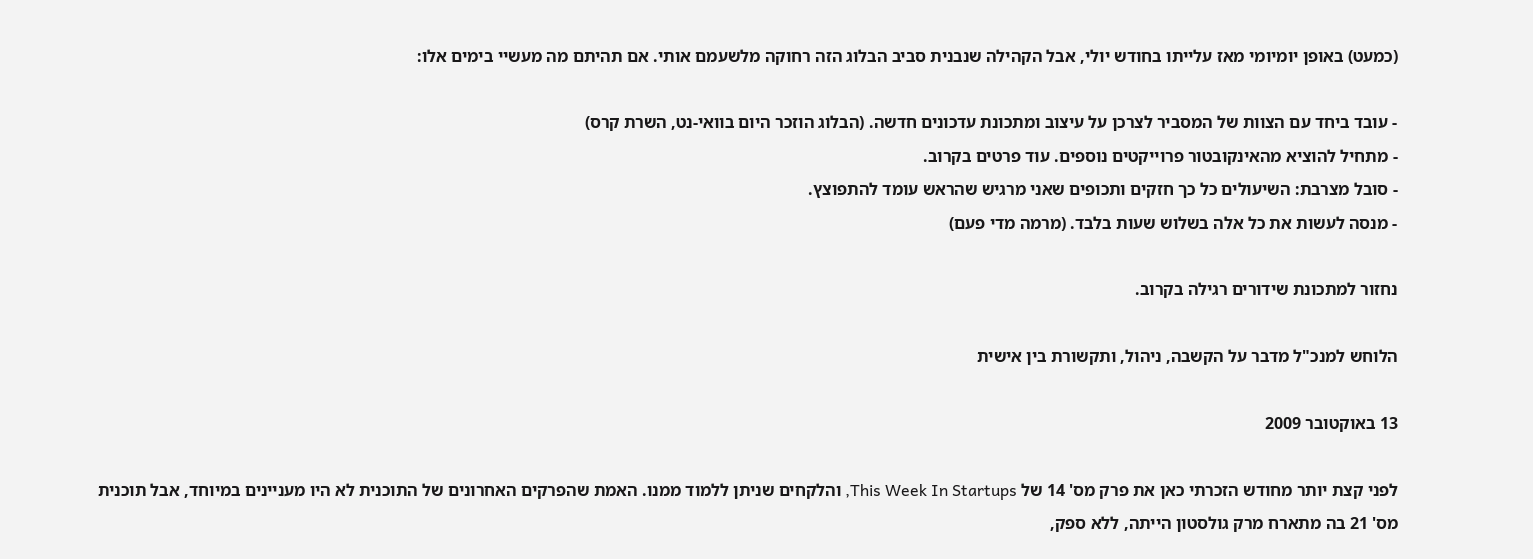(כמעט) באופן יומיומי מאז עלייתו בחודש יולי, אבל הקהילה שנבנית סביב הבלוג הזה רחוקה מלשעמם אותי. אם תהיתם מה מעשיי בימים אלו:

- עובד ביחד עם הצוות של המסביר לצרכן על עיצוב ומתכונת עדכונים חדשה. (הבלוג הוזכר היום בוואי-נט, השרת קרס)
- מתחיל להוציא מהאינקובטור פרוייקטים נוספים. עוד פרטים בקרוב.
- סובל מצרבת: השיעולים כל כך חזקים ותכופים שאני מרגיש שהראש עומד להתפוצץ.
- מנסה לעשות את כל אלה בשלוש שעות בלבד. (מרמה מדי פעם)

נחזור למתכונת שידורים רגילה בקרוב.

הלוחש למנכ"ל מדבר על הקשבה, ניהול, ותקשורת בין אישית

13 באוקטובר 2009

לפני קצת יותר מחודש הזכרתי כאן את פרק מס' 14 של This Week In Startups, והלקחים שניתן ללמוד ממנו. האמת שהפרקים האחרונים של התוכנית לא היו מעניינים במיוחד, אבל תוכנית מס' 21 בה מתארח מרק גולסטון הייתה, ללא ספק,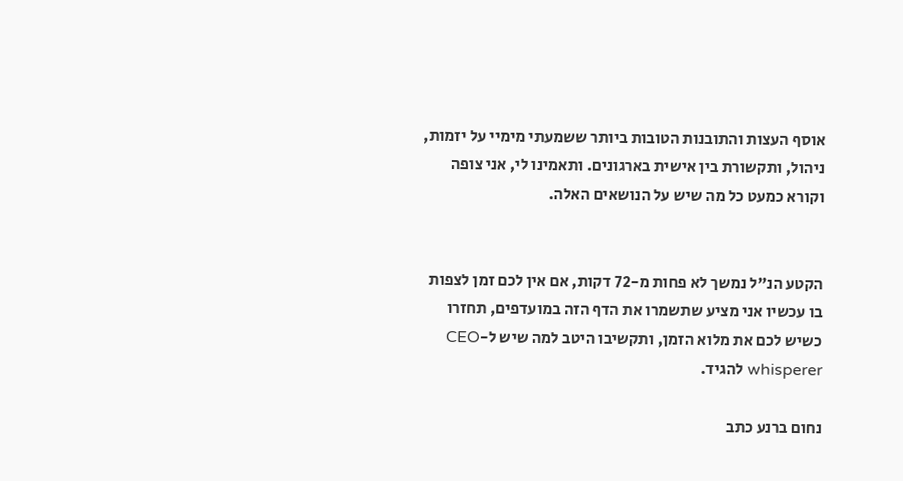אוסף העצות והתובנות הטובות ביותר ששמעתי מימיי על יזמות, ניהול, ותקשורת בין אישית בארגונים. ותאמינו לי, אני צופה וקורא כמעט כל מה שיש על הנושאים האלה.


הקטע הנ"ל נמשך לא פחות מ-72 דקות, אם אין לכם זמן לצפות בו עכשיו אני מציע שתשמרו את הדף הזה במועדפים, תחזרו כשיש לכם את מלוא הזמן, ותקשיבו היטב למה שיש ל-CEO whisperer להגיד.

נחום ברנע כתב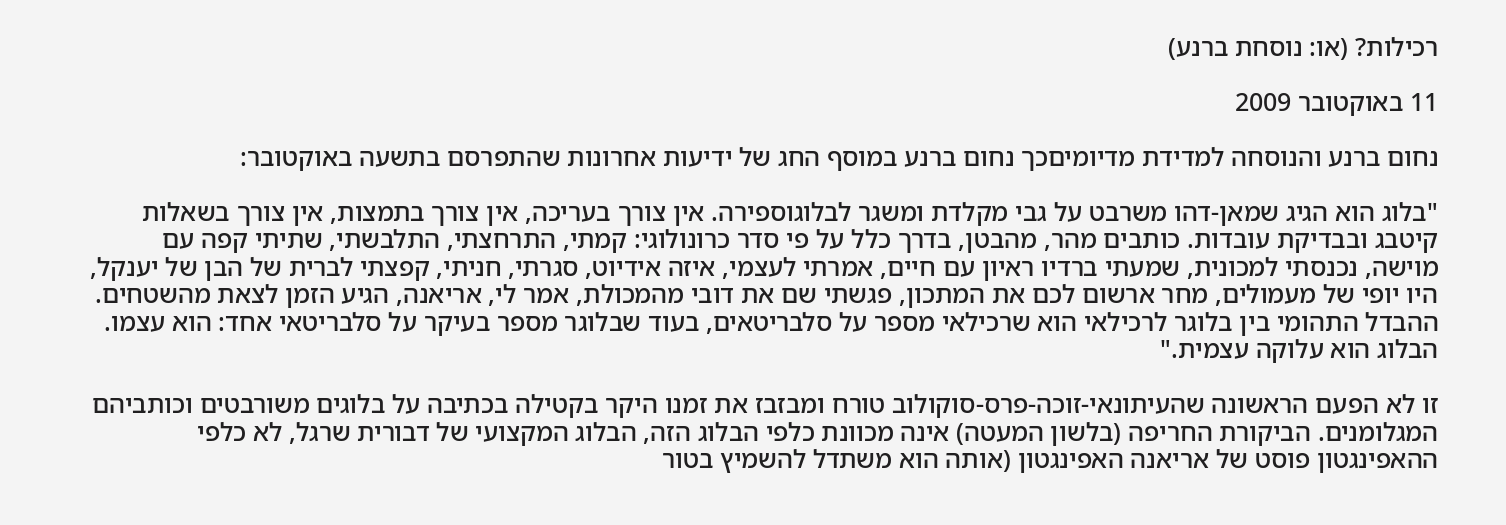רכילות? (או: נוסחת ברנע)

11 באוקטובר 2009

נחום ברנע והנוסחה למדידת מדיומיםכך נחום ברנע במוסף החג של ידיעות אחרונות שהתפרסם בתשעה באוקטובר:

"בלוג הוא הגיג שמאן-דהו משרבט על גבי מקלדת ומשגר לבלוגוספירה. אין צורך בעריכה, אין צורך בתמצות, אין צורך בשאלות קיטבג ובבדיקת עובדות. כותבים מהר, מהבטן, בדרך כלל על פי סדר כרונולוגי: קמתי, התרחצתי, התלבשתי, שתיתי קפה עם מוישה, נכנסתי למכונית, שמעתי ברדיו ראיון עם חיים, אמרתי לעצמי, איזה אידיוט, סגרתי, חניתי, קפצתי לברית של הבן של יענקל, היו יופי של מעמולים, מחר ארשום לכם את המתכון, פגשתי שם את דובי מהמכולת, אמר לי, אריאנה, הגיע הזמן לצאת מהשטחים.
ההבדל התהומי בין בלוגר לרכילאי הוא שרכילאי מספר על סלבריטאים, בעוד שבלוגר מספר בעיקר על סלבריטאי אחד: הוא עצמו. הבלוג הוא עלוקה עצמית."

זו לא הפעם הראשונה שהעיתונאי-זוכה-פרס-סוקולוב טורח ומבזבז את זמנו היקר בקטילה בכתיבה על בלוגים משורבטים וכותביהם המגלומנים. הביקורת החריפה (בלשון המעטה) אינה מכוונת כלפי הבלוג הזה, הבלוג המקצועי של דבורית שרגל, לא כלפי ההאפינגטון פוסט של אריאנה האפינגטון (אותה הוא משתדל להשמיץ בטור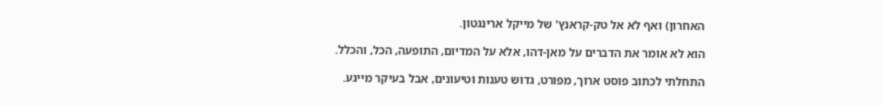האחרון) ואף לא אל טק-קראנץ' של מייקל ארינגטון.

הוא לא אומר את הדברים על מאן-דהו, אלא על המדיום, התופעה, הכל, והכלל.

התחלתי לכתוב פוסט ארוך, מפורט, גדוש טענות וטיעונים, אבל בעיקר מייגע.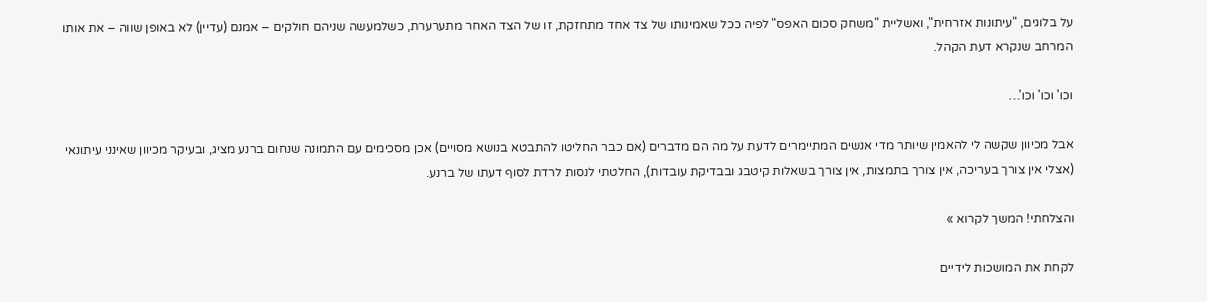על בלוגים, "עיתונות אזרחית", ואשליית "משחק סכום האפס" לפיה ככל שאמינותו של צד אחד מתחזקת, זו של הצד האחר מתערערת, כשלמעשה שניהם חולקים – אמנם (עדיין) לא באופן שווה – את אותו המרחב שנקרא דעת הקהל.

וכו' וכו' וכו'…

אבל מכיוון שקשה לי להאמין שיותר מדי אנשים המתיימרים לדעת על מה הם מדברים (אם כבר החליטו להתבטא בנושא מסויים) אכן מסכימים עם התמונה שנחום ברנע מציג, ובעיקר מכיוון שאינני עיתונאי (אצלי אין צורך בעריכה, אין צורך בתמצות, אין צורך בשאלות קיטבג ובבדיקת עובדות), החלטתי לנסות לרדת לסוף דעתו של ברנע.

והצלחתי! המשך לקרוא »

לקחת את המושכות לידיים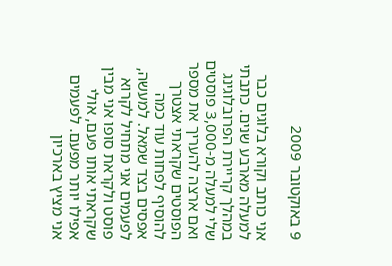9 באוקטובר 2009

אני כותב וקורא בלוגים כבר למעלה מארבע שנים. כתבתי במהלך קריירת הפרובלוגינג שלי למעלה מ-3,000 פוסטים ואם ארצה להעריך את מספר הפוסטים שקראתי אצטרך להוסיף לפחות עוד כמה אפסים בצד שמאל. למעשה, לפעמים אני מתחיל לקרוא פוסט ולקראת סופו אני מבין שקראתי אותו פעם, אולי אפילו יותר מפעם. לפעמים אני מציץ בארכיון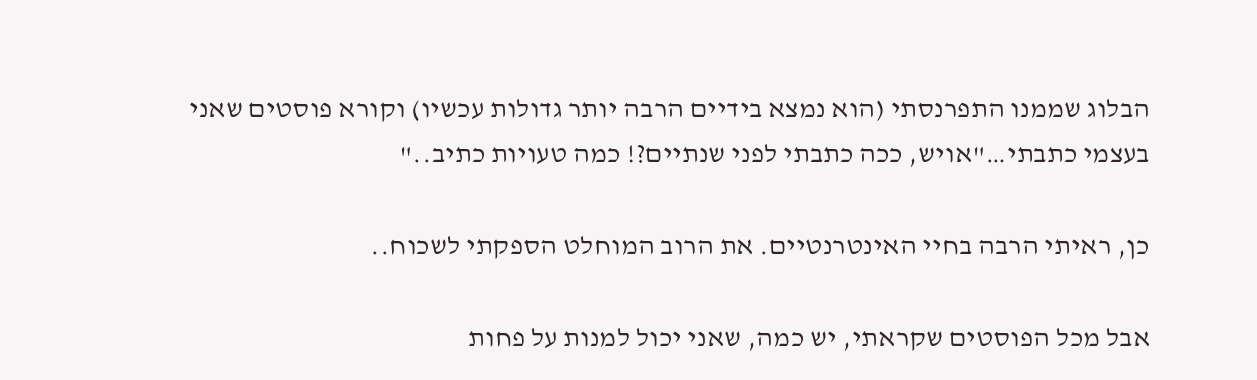הבלוג שממנו התפרנסתי (הוא נמצא בידיים הרבה יותר גדולות עכשיו) וקורא פוסטים שאני בעצמי כתבתי…"אויש, ככה כתבתי לפני שנתיים?! כמה טעויות כתיב.."

כן, ראיתי הרבה בחיי האינטרנטיים. את הרוב המוחלט הספקתי לשכוח..

אבל מכל הפוסטים שקראתי, יש כמה, שאני יכול למנות על פחות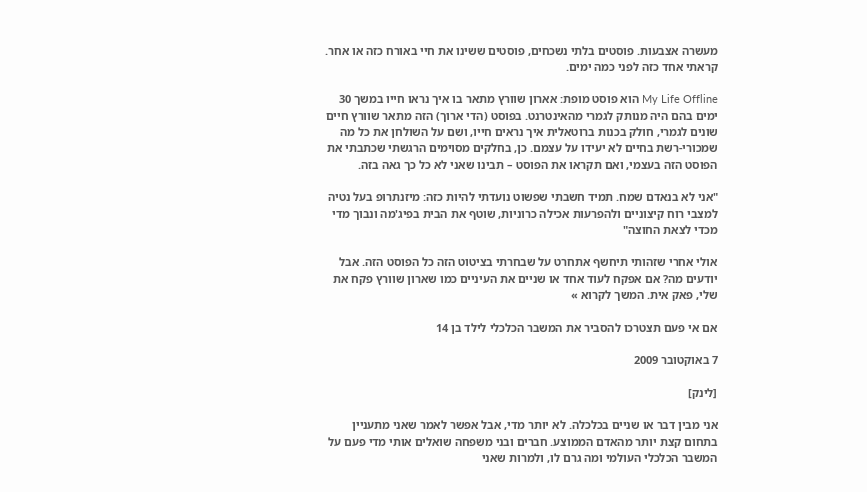מעשרה אצבעות. פוסטים בלתי נשכחים, פוסטים ששינו את חיי באורח כזה או אחר. קראתי אחד כזה לפני כמה ימים.

My Life Offline הוא פוסט מופת: אארון שוורץ מתאר בו איך נראו חייו במשך 30 ימים בהם היה מנותק לגמרי מהאינטרנט. בפוסט (הדי ארוך) הזה מתאר שוורץ חיים שונים לגמרי, חולק בכנות ברוטאלית איך נראים חייו, ושם על השולחן את כל מה שמכורי-רשת בחיים לא יעידו על עצמם. כן, בחלקים מסוימים הרגשתי שכתבתי את הפוסט הזה בעצמי, ואם תקראו את הפוסט – תבינו שאני לא כל כך גאה בזה.

"אני לא בנאדם שמח. תמיד חשבתי שפשוט נועדתי להיות כזה: מיזנתרופ בעל נטיה למצבי רוח קיצוניים ולהפרעות אכילה כרוניות, שוטף את הבית בפיג'מה ונבוך מדי מכדי לצאת החוצה"

אולי אחרי שזהותי תיחשף אתחרט על שבחרתי בציטוט הזה כל הפוסט הזה. אבל יודעים מה? אם אפקח לעוד אחד או שניים את העיניים כמו שארון שוורץ פקח את שלי, פאק אית. המשך לקרוא »

אם אי פעם תצטרכו להסביר את המשבר הכלכלי לילד בן 14

7 באוקטובר 2009

[לינק]

אני מבין דבר או שניים בכלכלה. לא יותר מדי, אבל אפשר לאמר שאני מתעניין בתחום קצת יותר מהאדם הממוצע. חברים ובני משפחה שואלים אותי מדי פעם על המשבר הכלכלי העולמי ומה גרם לו, ולמרות שאני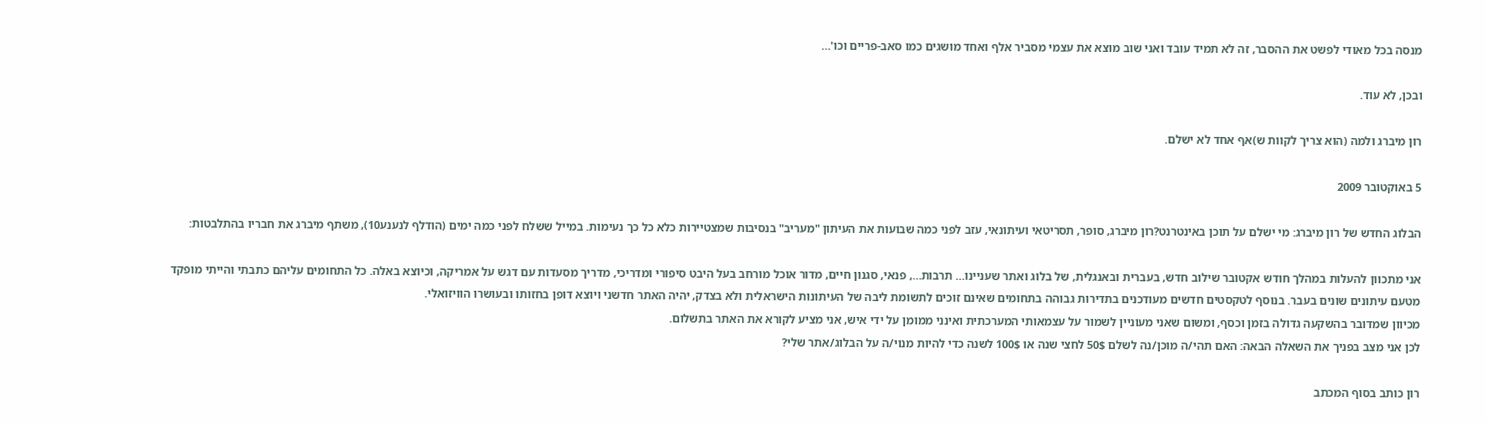מנסה בכל מאודי לפשט את ההסבר, זה לא תמיד עובד ואני שוב מוצא את עצמי מסביר אלף ואחד מושגים כמו סאב-פריים וכו'…

ובכן, לא עוד.

רון מיברג ולמה (הוא צריך לקוות ש)אף אחד לא ישלם.

5 באוקטובר 2009

הבלוג החדש של רון מיברג: מי ישלם על תוכן באינטרנט?רון מיברג, סופר, תסריטאי ועיתונאי, עזב לפני כמה שבועות את העיתון "מעריב" בנסיבות שמצטיירות כלא כל כך נעימות. במייל ששלח לפני כמה ימים (הודלף לנענע10), משתף מיברג את חבריו בהתלבטות:

אני מתכוון להעלות במהלך חודש אקטובר שילוב חדש, בעברית ובאנגלית, של בלוג ואתר שעניינו… תרבות…, פנאי, סגנון חיים, מדור אוכל מורחב בעל היבט סיפורי ומדריכי, מדריך מסעדות עם דגש על אמריקה, וכיוצא באלה. כל התחומים עליהם כתבתי והייתי מופקד מטעם עיתונים שונים בעבר. בנוסף לטקסטים חדשים מעודכנים בתדירות גבוהה בתחומים שאינם זוכים לתשומת ליבה של העיתונות הישראלית ולא בצדק, יהיה האתר חדשני ויוצא דופן בחזותו ובעושרו הוויזואלי.
מכיוון שמדובר בהשקעה גדולה בזמן וכסף, ומשום שאני מעוניין לשמור על עצמאותי המערכתית ואינני ממומן על ידי איש, אני מציע לקורא את האתר בתשלום.
לכן אני מצב בפניך את השאלה הבאה: האם תהי/ה מוכן/נה לשלם 50$ לחצי שנה או 100$ לשנה כדי להיות מנוי/ה על הבלוג/אתר שלי?

רון כותב בסוף המכתב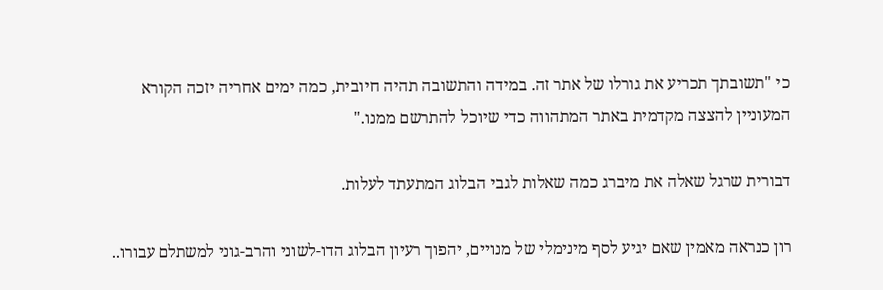כי "תשובתך תכריע את גורלו של אתר זה. במידה והתשובה תהיה חיובית, כמה ימים אחריה יזכה הקורא המעוניין להצצה מקדמית באתר המתהווה כדי שיוכל להתרשם ממנו."

דבורית שרגל שאלה את מיברג כמה שאלות לגבי הבלוג המתעתד לעלות.

רון כנראה מאמין שאם יגיע לסף מינימלי של מנויים, יהפוך רעיון הבלוג הדו-לשוני והרב-גוני למשתלם עבורו..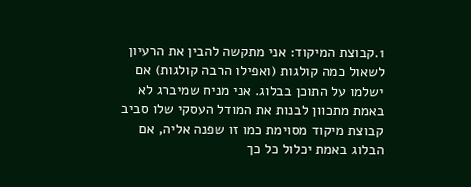1.קבוצת המיקוד: אני מתקשה להבין את הרעיון לשאול כמה קולגות (ואפילו הרבה קולגות) אם ישלמו על התוכן בבלוג. אני מניח שמיברג לא באמת מתכוון לבנות את המודל העסקי שלו סביב קבוצת מיקוד מסוימת כמו זו שפנה אליה, אם הבלוג באמת יכלול כל כך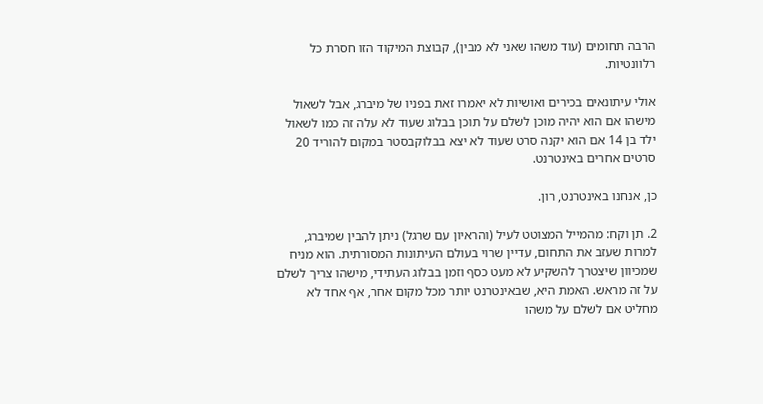הרבה תחומים (עוד משהו שאני לא מבין), קבוצת המיקוד הזו חסרת כל רלוונטיות.

אולי עיתונאים בכירים ואושיות לא יאמרו זאת בפניו של מיברג, אבל לשאול מישהו אם הוא יהיה מוכן לשלם על תוכן בבלוג שעוד לא עלה זה כמו לשאול ילד בן 14 אם הוא יקנה סרט שעוד לא יצא בבלוקבסטר במקום להוריד 20 סרטים אחרים באינטרנט.

כן, אנחנו באינטרנט, רון.

2. תן וקח: מהמייל המצוטט לעיל (והראיון עם שרגל) ניתן להבין שמיברג, למרות שעזב את התחום, עדיין שרוי בעולם העיתונות המסורתית. הוא מניח שמכיוון שיצטרך להשקיע לא מעט כסף וזמן בבלוג העתידי, מישהו צריך לשלם על זה מראש. האמת היא, שבאינטרנט יותר מכל מקום אחר, אף אחד לא מחליט אם לשלם על משהו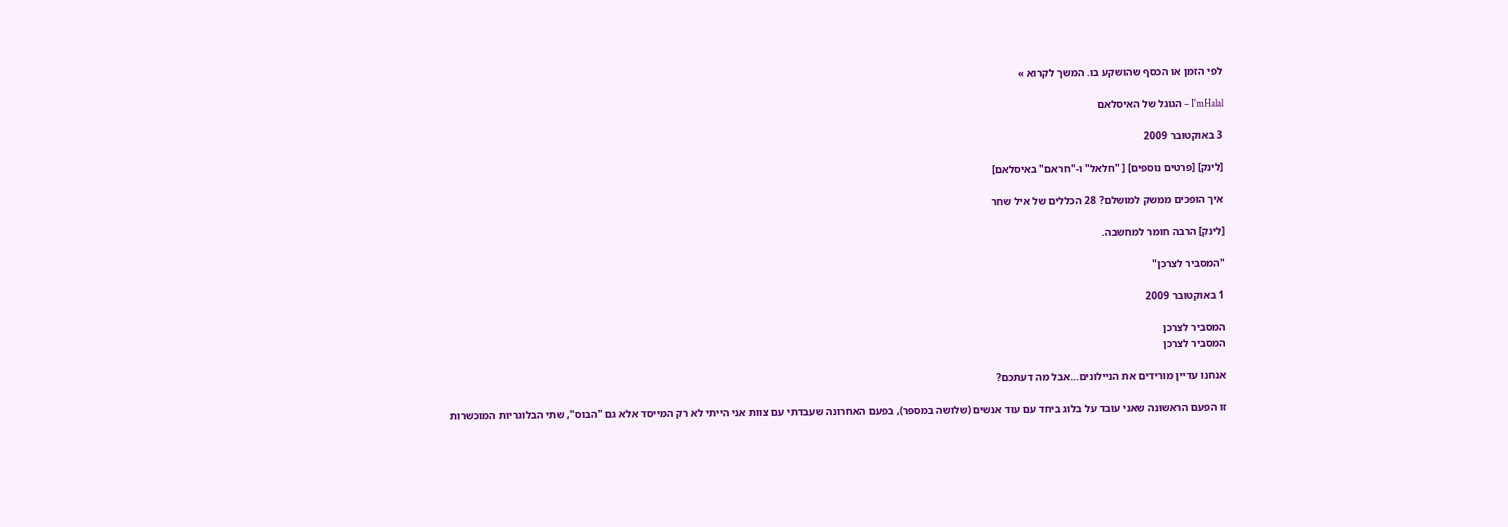לפי הזמן או הכסף שהושקע בו. המשך לקרוא »

I'mHalal – הגוגל של האיסלאם

3 באוקטובר 2009

[לינק] [פרטים נוספים] [ "חלאל" ו-"חראם" באיסלאם]

איך הופכים ממשק למושלם? 28 הכללים של איל שחר

[לינק] הרבה חומר למחשבה.

"המסביר לצרכן"

1 באוקטובר 2009

המסביר לצרכן
המסביר לצרכן

אנחנו עדיין מורידים את הניילונים…אבל מה דעתכם?

זו הפעם הראשונה שאני עובד על בלוג ביחד עם עוד אנשים (שלושה במספר), בפעם האחרונה שעבדתי עם צוות אני הייתי לא רק המייסד אלא גם "הבוס", שתי הבלוגריות המוכשרות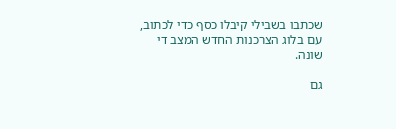שכתבו בשבילי קיבלו כסף כדי לכתוב, עם בלוג הצרכנות החדש המצב די שונה.

גם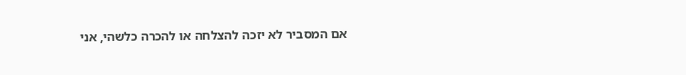אם המסביר לא יזכה להצלחה או להכרה כלשהי, אני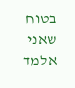בטוח שאני אלמד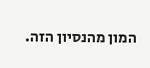המון מהנסיון הזה.